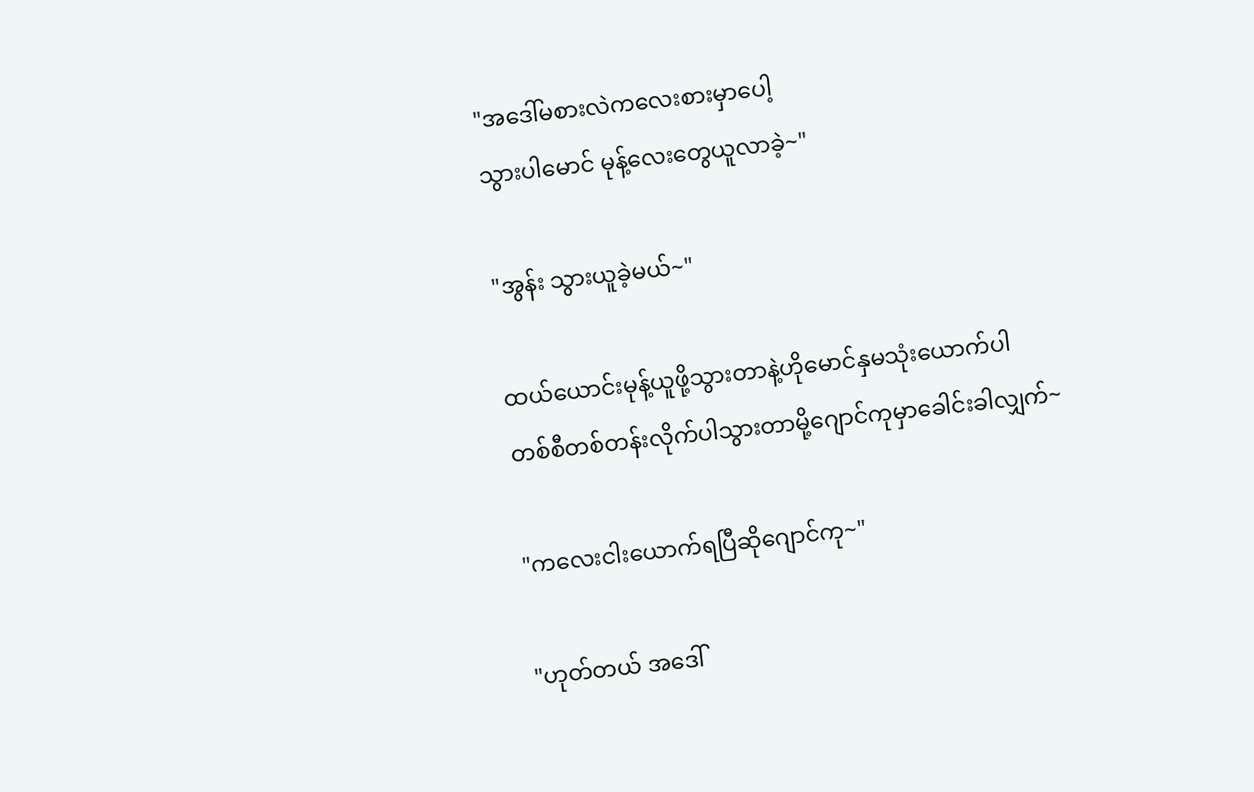"အဒေါ်မစားလဲကလေးစားမှာပေါ့
သွားပါမောင် မုန့်လေးတွေယူလာခဲ့~"

"အွန်း သွားယူခဲ့မယ်~"

ထယ်ယောင်းမုန့်ယူဖို့သွားတာနဲ့ဟိုမောင်နှမသုံးယောက်ပါ
တစ်စီတစ်တန်းလိုက်ပါသွားတာမို့ဂျောင်ကုမှာခေါင်းခါလျှက်~

"ကလေးငါးယောက်ရပြီဆိုဂျောင်ကု~"

"ဟုတ်တယ် အဒေါ်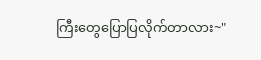ကြီးတွေပြောပြလိုက်တာလား~"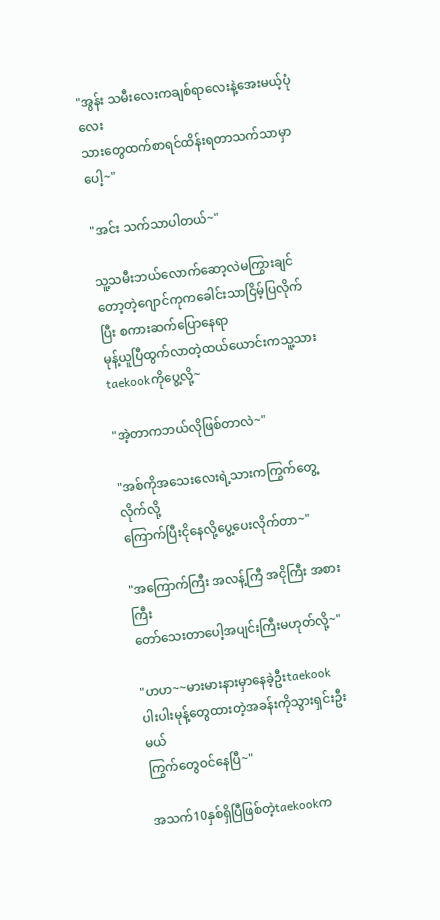"အွန်း သမီးလေးကချစ်ရာလေးနဲ့အေးမယ့်ပုံလေး
သားတွေထက်စာရင်ထိန်းရတာသက်သာမှာပေါ့~"

"အင်း သက်သာပါတယ်~"

သူ့သမီးဘယ်လောက်ဆော့လဲမကြွားချင်တော့တဲ့ဂျောင်ကုကခေါင်းသာငြိမ့်ပြလိုက်ပြီး စကားဆက်ပြောနေရာ
မုန့်ယူပြီထွက်လာတဲ့ထယ်ယောင်းကသူ့သားtaekookကိုပွေ့လို့~

"အဲ့တာကဘယ်လိုဖြစ်တာလဲ~"

"အစ်ကိုအသေးလေးရဲ့သားကကြွက်တွေ့လိုက်လို့
ကြောက်ပြီးငိုနေလို့ပွေ့ပေးလိုက်တာ~"

"အကြောက်ကြီး အလန့်ကြီ အငိုကြီး အစားကြီး
တော်သေးတာပေါ့အပျင်းကြီးမဟုတ်လို့~"

"ဟဟ~~မားမားနားမှာနေခဲ့ဦးtaekook
ပါးပါးမုန့်တွေထားတဲ့အခန်းကိုသွားရှင်းဦးမယ်
ကြွက်တွေဝင်နေပြီ~"

အသက်10နှစ်ရှိပြီဖြစ်တဲ့taekookက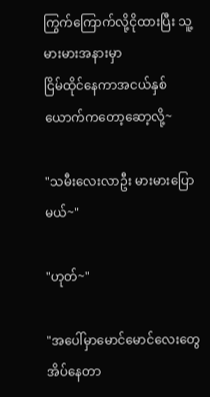ကြွက်ကြောက်လို့ငိုထားပြီး သူ့မားမားအနားမှာ
ငြိမ်ထိုင်နေကာအငယ်နှစ်ယောက်ကတော့ဆော့လို့~

"သမီးလေးလာဦး မားမားပြောမယ်~"

"ဟုတ်~"

"အပေါ်မှာမောင်မောင်လေးတွေအိပ်နေတာ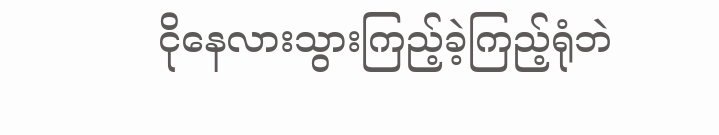ငိုနေလားသွားကြည့်ခဲ့ကြည့်ရုံဘဲ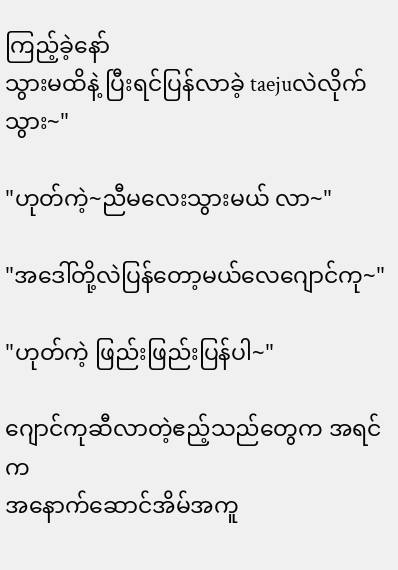ကြည့်ခဲ့နော်
သွားမထိနဲ့ ပြီးရင်ပြန်လာခဲ့ taejuလဲလိုက်သွား~"

"ဟုတ်ကဲ့~ညီမလေးသွားမယ် လာ~"

"အဒေါ်တို့လဲပြန်တော့မယ်လေဂျောင်ကု~"

"ဟုတ်ကဲ့ ဖြည်းဖြည်းပြန်ပါ~"

ဂျောင်ကုဆီလာတဲ့ဧည့်သည်တွေက အရင်က
အနောက်ဆောင်အိမ်အကူ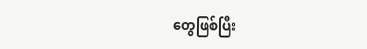တွေဖြစ်ပြီး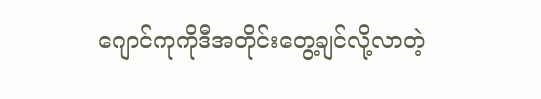ဂျောင်ကုကိုဒီအတိုင်းတွေ့ချင်လို့လာတဲ့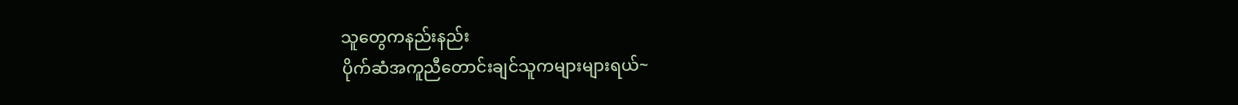သူတွေကနည်းနည်း
ပိုက်ဆံအကူညီတောင်းချင်သူကများများရယ်~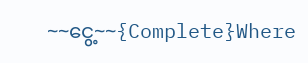~~ငွေ့~~{Complete}Where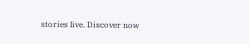stories live. Discover now